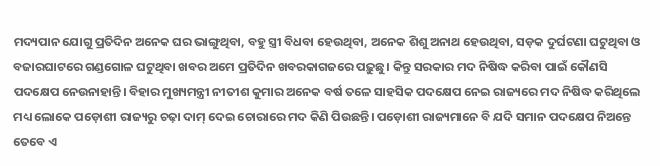ମଦ୍ୟପାନ ଯୋଗୁ ପ୍ରତିଦିନ ଅନେକ ଘର ଭାଙ୍ଗୁଥିବା, ବହୁ ସ୍ତ୍ରୀ ବିଧବା ହେଉଥିବା, ଅନେକ ଶିଶୁ ଅନାଥ ହେଉଥିବା, ସଡ଼କ ଦୁର୍ଘଟଣା ଘଟୁଥିବା ଓ ବଜାରଘାଟରେ ଗଣ୍ଡଗୋଳ ଘଟୁଥିବା ଖବର ଅମେ ପ୍ରତିଦିନ ଖବରକାଗଜରେ ପଢ଼ୁଛୁ। କିନ୍ତୁ ସରକାର ମଦ ନିଷିଦ୍ଧ କରିବା ପାଇଁ କୌଣସି ପଦକ୍ଷେପ ନେଉନାହାନ୍ତି। ବିହାର ମୁଖ୍ୟମନ୍ତ୍ରୀ ନୀତୀଶ କୁମାର ଅନେକ ବର୍ଷ ତଳେ ସାହସିକ ପଦକ୍ଷେପ ନେଇ ରାଜ୍ୟରେ ମଦ ନିଷିଦ୍ଧ କରିଥିଲେ ମଧ୍ୟ ଲୋକେ ପଡ଼ୋଶୀ ରାଜ୍ୟରୁ ଚଢ଼ା ଦାମ୍ ଦେଇ ଚୋରାରେ ମଦ କିଣି ପିଉଛନ୍ତି। ପଡ଼ୋଶୀ ରାଜ୍ୟମାନେ ବି ଯଦି ସମାନ ପଦକ୍ଷେପ ନିଅନ୍ତେ ତେବେ ଏ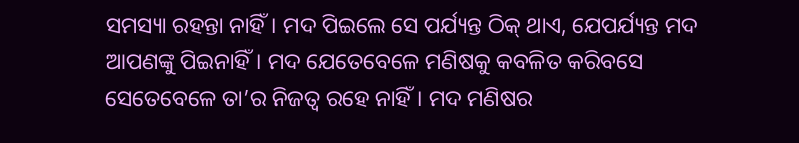ସମସ୍ୟା ରହନ୍ତା ନାହିଁ। ମଦ ପିଇଲେ ସେ ପର୍ଯ୍ୟନ୍ତ ଠିକ୍ ଥାଏ, ଯେପର୍ଯ୍ୟନ୍ତ ମଦ ଆପଣଙ୍କୁ ପିଇନାହିଁ। ମଦ ଯେତେବେଳେ ମଣିଷକୁ କବଳିତ କରିବସେ ସେତେବେଳେ ତା’ର ନିଜତ୍ବ ରହେ ନାହିଁ। ମଦ ମଣିଷର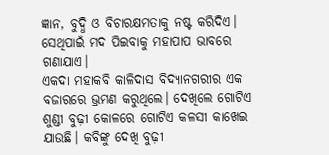ଜ୍ଞାନ, ବୁଦ୍ଧି ଓ ବିଚାରକ୍ଷମତାକୁ ନଷ୍ଟ କରିଦିଏ। ସେଥିପାଇଁ ମଦ ପିଇବାକୁ ମହାପାପ ଭାବରେ ଗଣାଯାଏ।
ଏକଦା ମହାକବି କାଳିଦାସ ବିଦ୍ୟାନଗରୀର ଏକ ବଜାରରେ ଭ୍ରମଣ କରୁଥିଲେ। ଦେଖିଲେ ଗୋଟିଏ ଶୁଣ୍ଡୀ ବୁଢ଼ୀ କୋଳରେ ଗୋଟିଏ କଳସୀ କାଖେଇ ଯାଉଛି। କବିଙ୍କୁ ଦେଖି ବୁଢ଼ୀ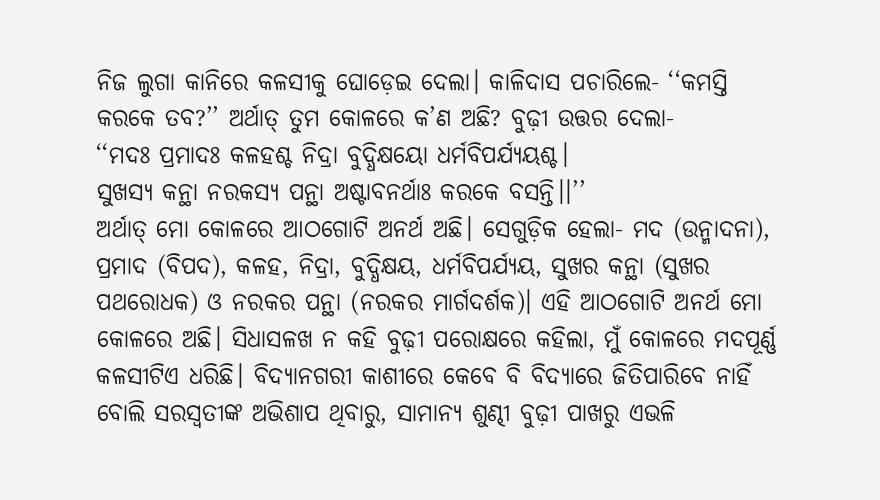ନିଜ ଲୁଗା କାନିରେ କଳସୀକୁ ଘୋଡ଼େଇ ଦେଲା। କାଳିଦାସ ପଚାରିଲେ- ‘‘କମସ୍ତି କରକେ ତବ?’’ ଅର୍ଥାତ୍ ତୁମ କୋଳରେ କ’ଣ ଅଛି? ବୁଢ଼ୀ ଉତ୍ତର ଦେଲା-
‘‘ମଦଃ ପ୍ରମାଦଃ କଳହଶ୍ଚ ନିଦ୍ରା ବୁଦ୍ଧିକ୍ଷୟୋ ଧର୍ମବିପର୍ଯ୍ୟୟଶ୍ଚ।
ସୁଖସ୍ୟ କନ୍ଥା ନରକସ୍ୟ ପନ୍ଥା ଅଷ୍ଟାବନର୍ଥାଃ କରକେ ବସନ୍ତି।।’’
ଅର୍ଥାତ୍ ମୋ କୋଳରେ ଆଠଗୋଟି ଅନର୍ଥ ଅଛି। ସେଗୁଡ଼ିକ ହେଲା- ମଦ (ଉନ୍ମାଦନା), ପ୍ରମାଦ (ବିପଦ), କଳହ, ନିଦ୍ରା, ବୁଦ୍ଧିକ୍ଷୟ, ଧର୍ମବିପର୍ଯ୍ୟୟ, ସୁଖର କନ୍ଥା (ସୁଖର ପଥରୋଧକ) ଓ ନରକର ପନ୍ଥା (ନରକର ମାର୍ଗଦର୍ଶକ)। ଏହି ଆଠଗୋଟି ଅନର୍ଥ ମୋ କୋଳରେ ଅଛି। ସିଧାସଳଖ ନ କହି ବୁଢ଼ୀ ପରୋକ୍ଷରେ କହିଲା, ମୁଁ କୋଳରେ ମଦପୂର୍ଣ୍ଣ କଳସୀଟିଏ ଧରିଛି। ବିଦ୍ୟାନଗରୀ କାଶୀରେ କେବେ ବି ବିଦ୍ୟାରେ ଜିତିପାରିବେ ନାହିଁ ବୋଲି ସରସ୍ବତୀଙ୍କ ଅଭିଶାପ ଥିବାରୁ, ସାମାନ୍ୟ ଶୁଣ୍ଢୀ ବୁଢ଼ୀ ପାଖରୁ ଏଭଳି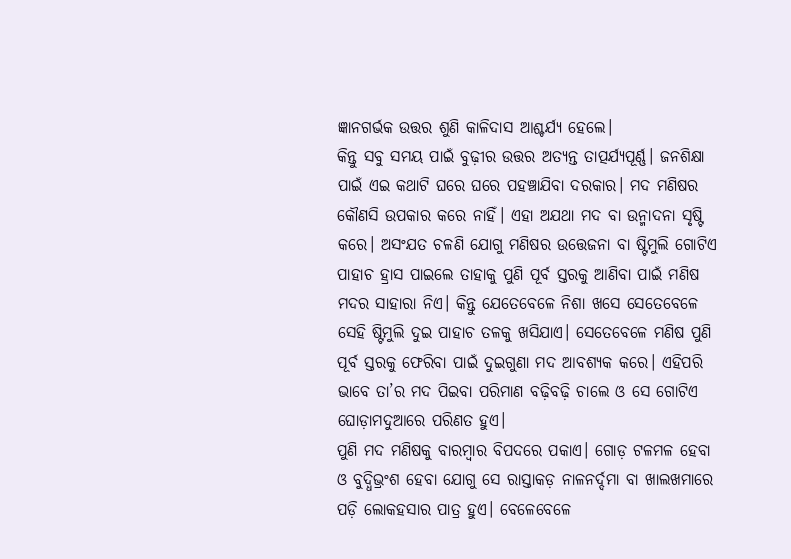ଜ୍ଞାନଗର୍ଭକ ଉତ୍ତର ଶୁଣି କାଳିଦାସ ଆଶ୍ଚର୍ଯ୍ୟ ହେଲେ।
କିନ୍ତୁ ସବୁ ସମୟ ପାଇଁ ବୁଢ଼ୀର ଉତ୍ତର ଅତ୍ୟନ୍ତ ତାତ୍ପର୍ଯ୍ୟପୂର୍ଣ୍ଣ। ଜନଶିକ୍ଷା ପାଇଁ ଏଇ କଥାଟି ଘରେ ଘରେ ପହଞ୍ଚାଯିବା ଦରକାର। ମଦ ମଣିଷର କୌଣସି ଉପକାର କରେ ନାହିଁ। ଏହା ଅଯଥା ମଦ ବା ଉନ୍ମାଦନା ସୃଷ୍ଟି କରେ। ଅସଂଯତ ଚଳଣି ଯୋଗୁ ମଣିଷର ଉତ୍ତେଜନା ବା ଷ୍ଟିମୁଲି ଗୋଟିଏ ପାହାଚ ହ୍ରାସ ପାଇଲେ ତାହାକୁ ପୁଣି ପୂର୍ବ ସ୍ତରକୁ ଆଣିବା ପାଇଁ ମଣିଷ ମଦର ସାହାରା ନିଏ। କିନ୍ତୁ ଯେତେବେଳେ ନିଶା ଖସେ ସେତେବେଳେ ସେହି ଷ୍ଟିମୁଲି ଦୁଇ ପାହାଚ ତଳକୁ ଖସିଯାଏ। ସେତେବେଳେ ମଣିଷ ପୁଣି ପୂର୍ବ ସ୍ତରକୁ ଫେରିବା ପାଇଁ ଦୁଇଗୁଣା ମଦ ଆବଶ୍ୟକ କରେ। ଏହିପରି ଭାବେ ତା’ର ମଦ ପିଇବା ପରିମାଣ ବଢ଼ିବଢ଼ି ଚାଲେ ଓ ସେ ଗୋଟିଏ ଘୋଡ଼ାମଦୁଆରେ ପରିଣତ ହୁଏ।
ପୁଣି ମଦ ମଣିଷକୁ ବାରମ୍ବାର ବିପଦରେ ପକାଏ। ଗୋଡ଼ ଟଳମଳ ହେବା ଓ ବୁଦ୍ଧିଭ୍ରଂଶ ହେବା ଯୋଗୁ ସେ ରାସ୍ତାକଡ଼ ନାଳନର୍ଦ୍ଦମା ବା ଖାଲଖମାରେ ପଡ଼ି ଲୋକହସାର ପାତ୍ର ହୁଏ। ବେଳେବେଳେ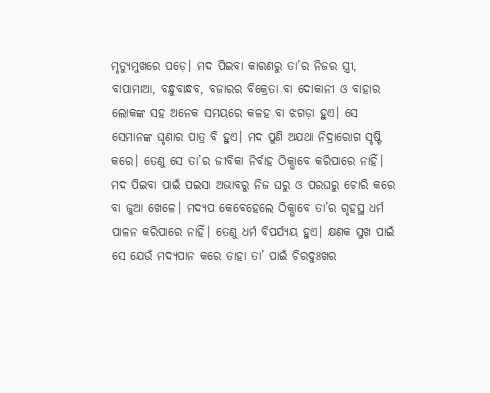ମୃତ୍ୟୁମୁଖରେ ପଡ଼େ। ମଦ ପିଇବା କାରଣରୁ ତା’ର ନିଜର ସ୍ତ୍ରୀ, ବାପାମାଆ, ବନ୍ଧୁବାନ୍ଧବ, ବଜାରର ବିକ୍ରେତା ବା ଦୋକାନୀ ଓ ବାହାର ଲୋକଙ୍କ ସହ ଅନେକ ସମୟରେ କଳହ ବା ଝଗଡ଼ା ହୁଏ। ସେ ସେମାନଙ୍କ ଘୃଣାର ପାତ୍ର ବି ହୁଏ। ମଦ ପୁଣି ଅଯଥା ନିଦ୍ରାରୋଗ ସୃଷ୍ଟି କରେ। ତେଣୁ ସେ ତା’ର ଜୀବିକା ନିର୍ବାହ ଠିକ୍ଭାବେ କରିପାରେ ନାହିଁ। ମଦ ପିଇବା ପାଇଁ ପଇସା ଅଭାବରୁ ନିଜ ଘରୁ ଓ ପରଘରୁ ଚୋରି କରେ ବା ଜୁଆ ଖେଳେ। ମଦ୍ୟପ କେବେହେଲେ ଠିକ୍ଭାବେ ତା’ର ଗୃହସ୍ଥ ଧର୍ମ ପାଳନ କରିପାରେ ନାହିଁ। ତେଣୁ ଧର୍ମ ବିପର୍ଯ୍ୟୟ ହୁଏ। କ୍ଷଣକ ସୁଖ ପାଇଁ ସେ ଯେଉଁ ମଦ୍ୟପାନ କରେ ତାହା ତା’ ପାଇଁ ଚିରଦୁଃଖର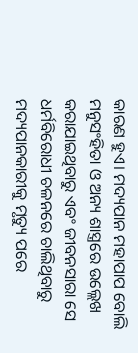କାରଣ ହୁଏ। ମଦ୍ୟପାନ ମହାପାପ ବୋଲି ମନୁସଂହିତା ଓ ଅନ୍ୟ ଶାସ୍ତ୍ରରେ ଉଲ୍ଲେଖ କରାଯାଇଥିବାରୁ ଏବଂ ଜୀବନସାରା ସେ ଧର୍ମବିରୋଧୀ ଚଳନରେ ଚାଲିଥିବାରୁ ମଦ୍ୟପାନକାରୀକୁ ମୃତ୍ୟୁ ପରେ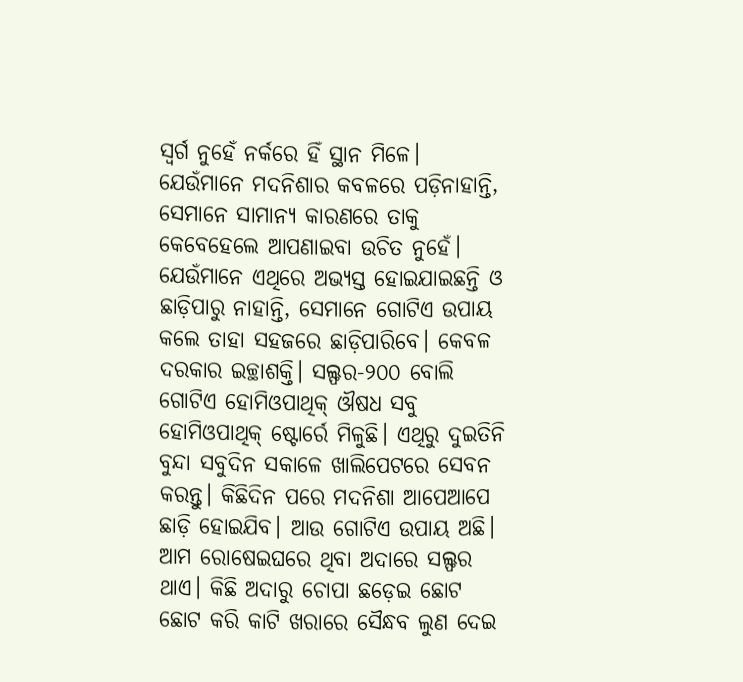ସ୍ବର୍ଗ ନୁହେଁ ନର୍କରେ ହିଁ ସ୍ଥାନ ମିଳେ।
ଯେଉଁମାନେ ମଦନିଶାର କବଳରେ ପଡ଼ିନାହାନ୍ତି, ସେମାନେ ସାମାନ୍ୟ କାରଣରେ ତାକୁ କେବେହେଲେ ଆପଣାଇବା ଉଚିତ ନୁହେଁ। ଯେଉଁମାନେ ଏଥିରେ ଅଭ୍ୟସ୍ତ ହୋଇଯାଇଛନ୍ତି ଓ ଛାଡ଼ିପାରୁ ନାହାନ୍ତି, ସେମାନେ ଗୋଟିଏ ଉପାୟ କଲେ ତାହା ସହଜରେ ଛାଡ଼ିପାରିବେ। କେବଳ ଦରକାର ଇଚ୍ଛାଶକ୍ତି। ସଲ୍ଫର-୨୦୦ ବୋଲି ଗୋଟିଏ ହୋମିଓପାଥିକ୍ ଔଷଧ ସବୁ ହୋମିଓପାଥିକ୍ ଷ୍ଟୋର୍ରେ ମିଳୁଛି। ଏଥିରୁ ଦୁଇତିନି ବୁନ୍ଦା ସବୁଦିନ ସକାଳେ ଖାଲିପେଟରେ ସେବନ କରନ୍ତୁ। କିଛିଦିନ ପରେ ମଦନିଶା ଆପେଆପେ ଛାଡ଼ି ହୋଇଯିବ। ଆଉ ଗୋଟିଏ ଉପାୟ ଅଛି। ଆମ ରୋଷେଇଘରେ ଥିବା ଅଦାରେ ସଲ୍ଫର ଥାଏ। କିଛି ଅଦାରୁ ଚୋପା ଛଡ଼େଇ ଛୋଟ ଛୋଟ କରି କାଟି ଖରାରେ ସୈନ୍ଧବ ଲୁଣ ଦେଇ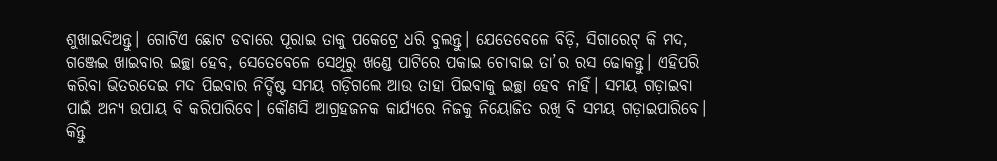ଶୁଖାଇଦିଅନ୍ତୁ। ଗୋଟିଏ ଛୋଟ ଡବାରେ ପୂରାଇ ତାକୁ ପକେଟ୍ରେ ଧରି ବୁଲନ୍ତୁ। ଯେତେବେଳେ ବିଡ଼ି, ସିଗାରେଟ୍ କି ମଦ, ଗଞ୍ଜେଇ ଖାଇବାର ଇଚ୍ଛା ହେବ, ସେତେବେଳେ ସେଥିରୁ ଖଣ୍ଡେ ପାଟିରେ ପକାଇ ଚୋବାଇ ତା’ର ରସ ଢୋକନ୍ତୁ। ଏହିପରି କରିବା ଭିତରଦେଇ ମଦ ପିଇବାର ନିର୍ଦ୍ଦିଷ୍ଟ ସମୟ ଗଡ଼ିଗଲେ ଆଉ ତାହା ପିଇବାକୁ ଇଚ୍ଛା ହେବ ନାହିଁ। ସମୟ ଗଡ଼ାଇବା ପାଇଁ ଅନ୍ୟ ଉପାୟ ବି କରିପାରିବେ। କୌଣସି ଆଗ୍ରହଜନକ କାର୍ଯ୍ୟରେ ନିଜକୁ ନିୟୋଜିତ ରଖି ବି ସମୟ ଗଡ଼ାଇପାରିବେ। କିନ୍ତୁ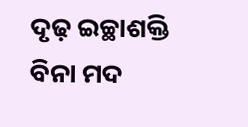ଦୃଢ଼ ଇଚ୍ଛାଶକ୍ତି ବିନା ମଦ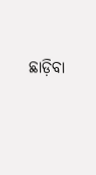ଛାଡ଼ିବା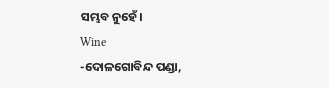ସମ୍ଭବ ନୁହେଁ।
Wine
-ଦୋଳଗୋବିନ୍ଦ ପଣ୍ଡା,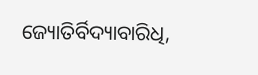ଜ୍ୟୋତିର୍ବିଦ୍ୟାବାରିଧି,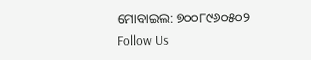ମୋବାଇଲ: ୭୦୦୮୯୬୦୫୦୨
Follow Us